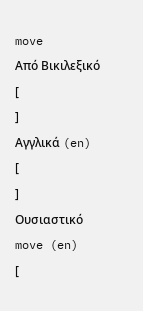move
Από Βικιλεξικό
[
]
Αγγλικά (en)
[
]
Ουσιαστικό
move (en)
[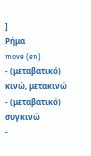]
Ρήμα
move (en)
- (μεταβατικό) κινώ, μετακινώ
- (μεταβατικό) συγκινώ
-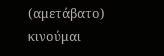(αμετάβατο) κινούμαι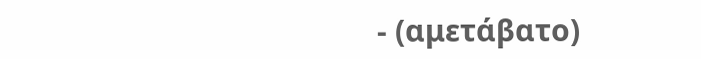- (αμετάβατο)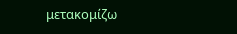μετακομίζω